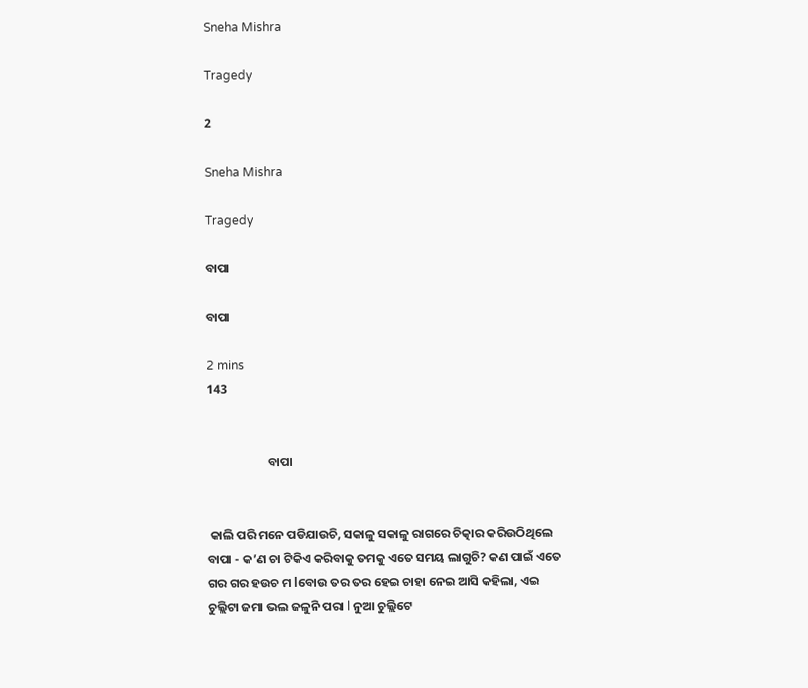Sneha Mishra

Tragedy

2

Sneha Mishra

Tragedy

ବାପା

ବାପା

2 mins
143


                      ବାପା


 କାଲି ପରି ମନେ ପଡିଯାଉଚି, ସକାଳୁ ସକାଳୁ ରାଗରେ ଚିତ୍କାର କରିଉଠିଥିଲେ ବାପା - କ’ଣ ଚା ଟିକିଏ କରିବାକୁ ତମକୁ ଏତେ ସମୟ ଲାଗୁଚି? କଣ ପାଇଁ ଏତେ ଗର ଗର ହଉଚ ମ lବୋଉ ତର ତର ହେଇ ଚାହା ନେଇ ଆସି କହିଲା, ଏଇ ଚୁଲ୍ଲିଟା ଜମା ଭଲ ଜଳୁନି ପରା l ନୁଆ ଚୁଲ୍ଲିଟେ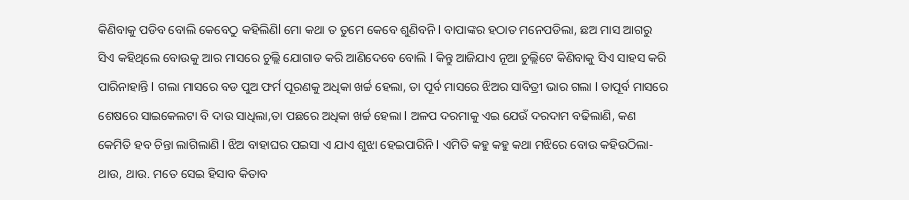କିଣିବାକୁ ପଡିବ ବୋଲି କେବେଠୁ କହିଲିଣିl ମୋ କଥା ତ ତୁମେ କେବେ ଶୁଣିବନି l ବାପାଙ୍କର ହଠାତ ମନେପଡିଲା, ଛଅ ମାସ ଆଗରୁ ସିଏ କହିଥିଲେ ବୋଉକୁ ଆର ମାସରେ ଚୁଲ୍ଲି ଯୋଗାଡ କରି ଆଣିଦେବେ ବୋଲି l କିନ୍ତୁ ଆଜିଯାଏ ନୂଆ ଚୁଲ୍ଲିଟେ କିଣିବାକୁ ସିଏ ସାହସ କରି ପାରିନାହାନ୍ତି l ଗଲା ମାସରେ ବଡ ପୁଅ ଫର୍ମ ପୂରଣକୁ ଅଧିକା ଖର୍ଚ୍ଚ ହେଲା, ତା ପୂର୍ବ ମାସରେ ଝିଅର ସାବିତ୍ରୀ ଭାର ଗଲା l ତାପୂର୍ବ ମାସରେ ଶେଷରେ ସାଇକେଲଟା ବି ଦାଉ ସାଧିଲା,ତା ପଛରେ ଅଧିକା ଖର୍ଚ୍ଚ ହେଲା l ଅଳପ ଦରମାକୁ ଏଇ ଯେଉଁ ଦରଦାମ ବଢିଲାଣି, କଣ କେମିତି ହବ ଚିନ୍ତା ଲାଗିଲାଣି l ଝିଅ ବାହାଘର ପଇସା ଏ ଯାଏ ଶୁଝା ହେଇପାରିନି l ଏମିତି କହୁ କହୁ କଥା ମଝିରେ ବୋଉ କହିଉଠିଲା- ଥାଉ, ଥାଉ. ମତେ ସେଇ ହିସାବ କିତାବ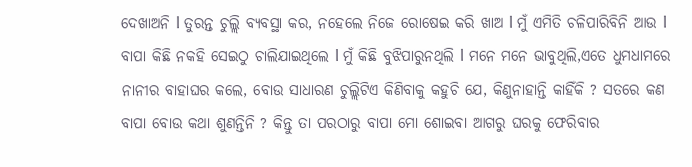ଦେଖାଅନି l ତୁରନ୍ତ ଚୁଲ୍ଲି ବ୍ୟବସ୍ଥା କର, ନହେଲେ ନିଜେ ରୋଷେଇ କରି ଖାଅ l ମୁଁ ଏମିତି ଚଳିପାରିବିନି ଆଉ l ବାପା କିଛି ନକହି ସେଇଠୁ ଚାଲିଯାଇଥିଲେ l ମୁଁ କିଛି ବୁଝିପାରୁନଥିଲି l ମନେ ମନେ ଭାବୁଥିଲି,ଏତେ ଧୁମଧାମରେ ନାନୀର ବାହାଘର କଲେ, ବୋଉ ସାଧାରଣ ଚୁଲ୍ଲିଟିଏ କିଣିବାକୁ କହୁଚି ଯେ, କିଣୁନାହାନ୍ତି କାହିଁକି ? ସତରେ କଣ ବାପା ବୋଉ କଥା ଶୁଣନ୍ତିନି ? କିନ୍ତୁ ତା ପରଠାରୁ ବାପା ମୋ ଶୋଇବା ଆଗରୁ ଘରକୁ ଫେରିବାର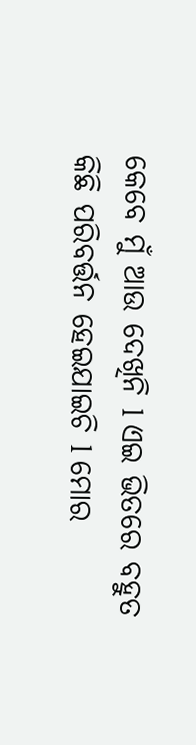କେବେ ମୁଁ ଆଉ ଦେଖିନି l ଏଇ ଭିତରେ ବହୁତ କିଛି ପରିବର୍ତ୍ତନ ହେଇଯାଇଚି l ମୋର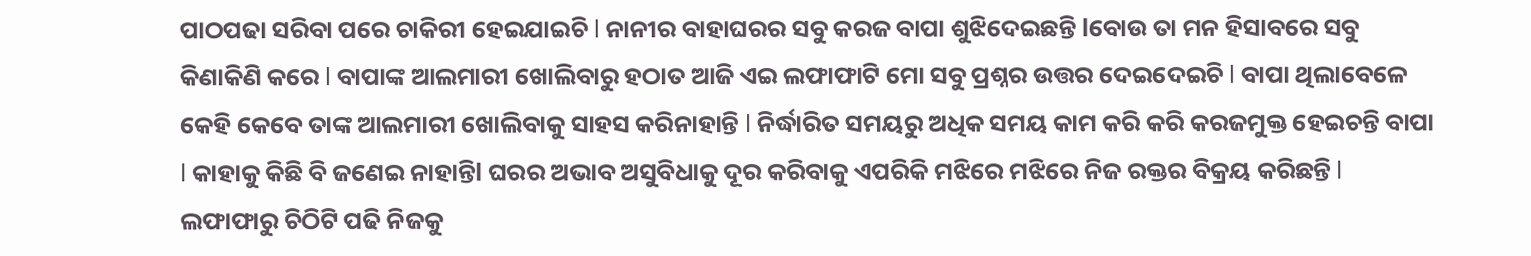ପାଠପଢା ସରିବା ପରେ ଚାକିରୀ ହେଇଯାଇଚି l ନାନୀର ବାହାଘରର ସବୁ କରଜ ବାପା ଶୁଝିଦେଇଛନ୍ତି lବୋଉ ତା ମନ ହିସାବରେ ସବୁ କିଣାକିଣି କରେ l ବାପାଙ୍କ ଆଲମାରୀ ଖୋଲିବାରୁ ହଠାତ ଆଜି ଏଇ ଲଫାଫାଟି ମୋ ସବୁ ପ୍ରଶ୍ନର ଉତ୍ତର ଦେଇଦେଇଚି l ବାପା ଥିଲାବେଳେ କେହି କେବେ ତାଙ୍କ ଆଲମାରୀ ଖୋଲିବାକୁ ସାହସ କରିନାହାନ୍ତି l ନିର୍ଦ୍ଧାରିତ ସମୟରୁ ଅଧିକ ସମୟ କାମ କରି କରି କରଜମୁକ୍ତ ହେଇଚନ୍ତି ବାପା l କାହାକୁ କିଛି ବି ଜଣେଇ ନାହାନ୍ତିl ଘରର ଅଭାବ ଅସୁବିଧାକୁ ଦୂର କରିବାକୁ ଏପରିକି ମଝିରେ ମଝିରେ ନିଜ ରକ୍ତର ବିକ୍ରୟ କରିଛନ୍ତି l ଲଫାଫାରୁ ଚିଠିଟି ପଢି ନିଜକୁ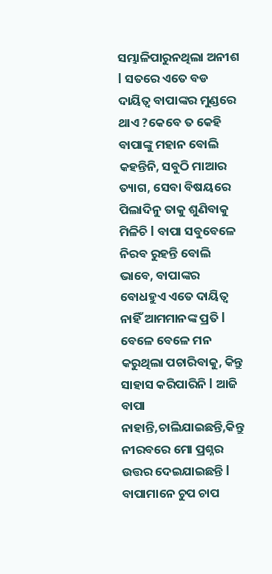ସମ୍ଭାଳିପାରୁନଥିଲା ଅନୀଶ l ସତରେ ଏତେ ବଡ ଦାୟିତ୍ଵ ବାପାଙ୍କର ମୁଣ୍ଡରେ ଥାଏ ?କେବେ ତ କେହି ବାପାଙ୍କୁ ମହାନ ବୋଲି କହନ୍ତିନି, ସବୁଠି ମାଆର ତ୍ୟାଗ, ସେବା ବିଷୟରେ ପିଲାଦିନୁ ତାକୁ ଶୁଣିବାକୁ ମିଳିଚି l ବାପା ସବୁବେଳେ ନିରବ ରୁହନ୍ତି ବୋଲି ଭାବେ, ବାପାଙ୍କର ବୋଧହୁଏ ଏତେ ଦାୟିତ୍ୱ ନାହିଁ ଆମମାନଙ୍କ ପ୍ରତି l ବେଳେ ବେଳେ ମନ କରୁଥିଲା ପଚାରିବାକୁ, କିନ୍ତୁ ସାହାସ କରିପାରିନି l ଆଜି ବାପା ନାହାନ୍ତି,ଚାଲିଯାଇଛନ୍ତି,କିନ୍ତୁ ନୀରବରେ ମୋ ପ୍ରଶ୍ନର ଉତ୍ତର ଦେଇଯାଇଛନ୍ତି l ବାପାମାନେ ଚୁପ ଚାପ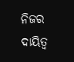ନିଜର ଦାୟିତ୍ଵ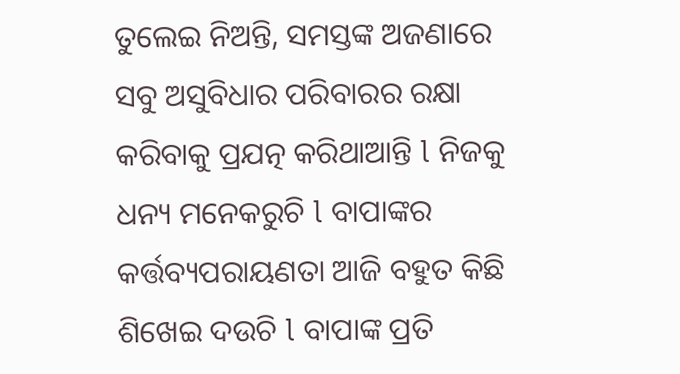ତୁଲେଇ ନିଅନ୍ତି, ସମସ୍ତଙ୍କ ଅଜଣାରେ ସବୁ ଅସୁବିଧାର ପରିବାରର ରକ୍ଷା କରିବାକୁ ପ୍ରଯତ୍ନ କରିଥାଆନ୍ତି l ନିଜକୁ ଧନ୍ୟ ମନେକରୁଚି l ବାପାଙ୍କର କର୍ତ୍ତବ୍ୟପରାୟଣତା ଆଜି ବହୁତ କିଛି ଶିଖେଇ ଦଉଚି l ବାପାଙ୍କ ପ୍ରତି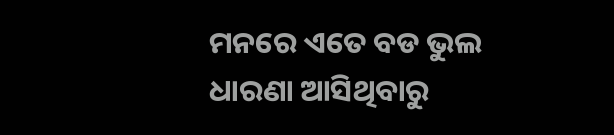ମନରେ ଏତେ ବଡ ଭୁଲ ଧାରଣା ଆସିଥିବାରୁ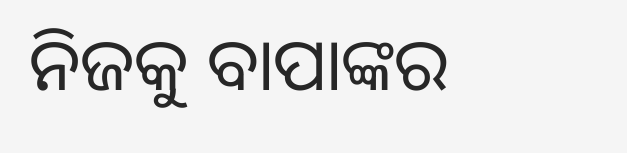ନିଜକୁ ବାପାଙ୍କର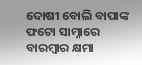ଦୋଷୀ ବୋଲି ବାପାଙ୍କ ଫଟୋ ସାମ୍ନାରେ ବାରମ୍ବାର କ୍ଷମା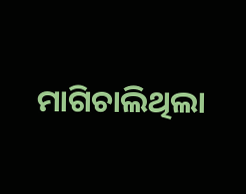ମାଗିଚାଲିଥିଲା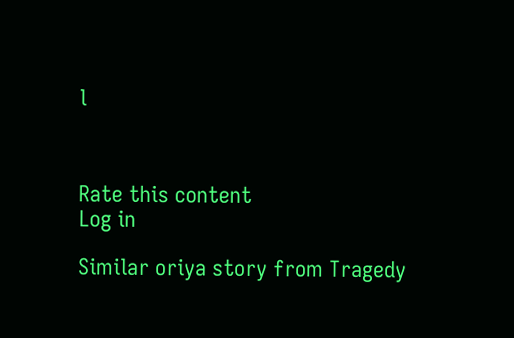l



Rate this content
Log in

Similar oriya story from Tragedy